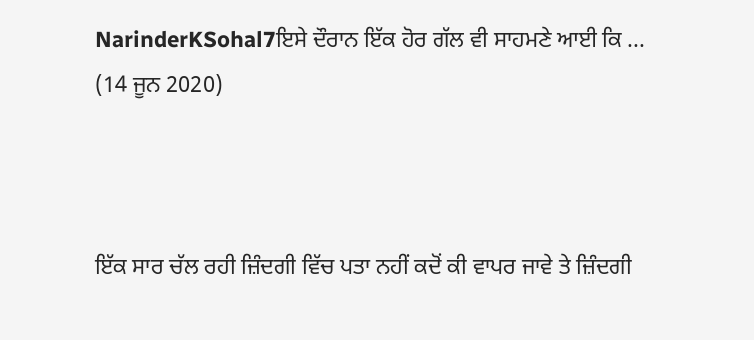NarinderKSohal7ਇਸੇ ਦੌਰਾਨ ਇੱਕ ਹੋਰ ਗੱਲ ਵੀ ਸਾਹਮਣੇ ਆਈ ਕਿ ...
(14 ਜੂਨ 2020)



ਇੱਕ ਸਾਰ ਚੱਲ ਰਹੀ ਜ਼ਿੰਦਗੀ ਵਿੱਚ ਪਤਾ ਨਹੀਂ ਕਦੋਂ ਕੀ ਵਾਪਰ ਜਾਵੇ ਤੇ ਜ਼ਿੰਦਗੀ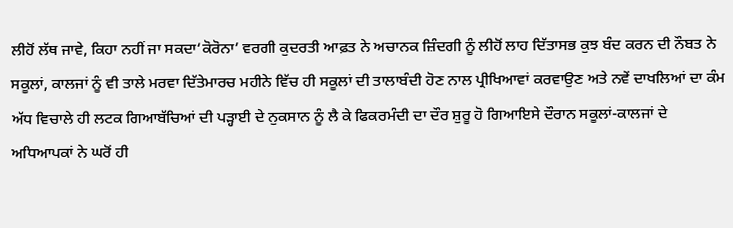ਲੀਹੋਂ ਲੱਥ ਜਾਵੇ, ਕਿਹਾ ਨਹੀਂ ਜਾ ਸਕਦਾ‘ਕੋਰੋਨਾ’ ਵਰਗੀ ਕੁਦਰਤੀ ਆਫ਼ਤ ਨੇ ਅਚਾਨਕ ਜ਼ਿੰਦਗੀ ਨੂੰ ਲੀਹੋਂ ਲਾਹ ਦਿੱਤਾਸਭ ਕੁਝ ਬੰਦ ਕਰਨ ਦੀ ਨੌਬਤ ਨੇ ਸਕੂਲਾਂ, ਕਾਲਜਾਂ ਨੂੰ ਵੀ ਤਾਲੇ ਮਰਵਾ ਦਿੱਤੇਮਾਰਚ ਮਹੀਨੇ ਵਿੱਚ ਹੀ ਸਕੂਲਾਂ ਦੀ ਤਾਲਾਬੰਦੀ ਹੋਣ ਨਾਲ ਪ੍ਰੀਖਿਆਵਾਂ ਕਰਵਾਉਣ ਅਤੇ ਨਵੇਂ ਦਾਖਲਿਆਂ ਦਾ ਕੰਮ ਅੱਧ ਵਿਚਾਲੇ ਹੀ ਲਟਕ ਗਿਆਬੱਚਿਆਂ ਦੀ ਪੜ੍ਹਾਈ ਦੇ ਨੁਕਸਾਨ ਨੂੰ ਲੈ ਕੇ ਫਿਕਰਮੰਦੀ ਦਾ ਦੌਰ ਸ਼ੁਰੂ ਹੋ ਗਿਆਇਸੇ ਦੌਰਾਨ ਸਕੂਲਾਂ-ਕਾਲਜਾਂ ਦੇ ਅਧਿਆਪਕਾਂ ਨੇ ਘਰੋਂ ਹੀ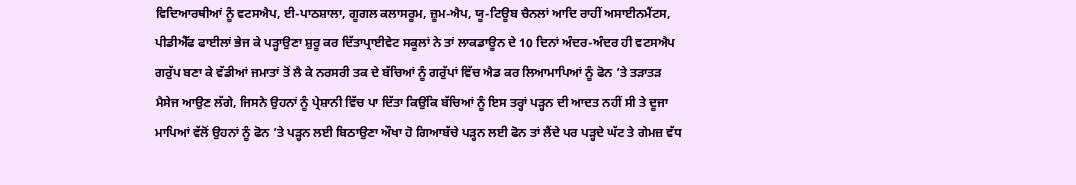ਵਿਦਿਆਰਥੀਆਂ ਨੂੰ ਵਟਸਐਪ, ਈ-ਪਾਠਸ਼ਾਲਾ, ਗੂਗਲ ਕਲਾਸਰੂਮ, ਜ਼ੂਮ-ਐਪ, ਯੂ-ਟਿਊਬ ਚੈਨਲਾਂ ਆਦਿ ਰਾਹੀਂ ਅਸਾਈਨਮੈਂਟਸ, ਪੀਡੀਐੱਫ ਫਾਈਲਾਂ ਭੇਜ ਕੇ ਪੜ੍ਹਾਉਣਾ ਸ਼ੁਰੂ ਕਰ ਦਿੱਤਾਪ੍ਰਾਈਵੇਟ ਸਕੂਲਾਂ ਨੇ ਤਾਂ ਲਾਕਡਾਊਨ ਦੇ 10 ਦਿਨਾਂ ਅੰਦਰ-ਅੰਦਰ ਹੀ ਵਟਸਐਪ ਗਰੁੱਪ ਬਣਾ ਕੇ ਵੱਡੀਆਂ ਜਮਾਤਾਂ ਤੋਂ ਲੈ ਕੇ ਨਰਸਰੀ ਤਕ ਦੇ ਬੱਚਿਆਂ ਨੂੰ ਗਰੁੱਪਾਂ ਵਿੱਚ ਐਡ ਕਰ ਲਿਆਮਾਪਿਆਂ ਨੂੰ ਫੋਨ ’ਤੇ ਤੜਾਤੜ ਮੈਸੇਜ ਆਉਣ ਲੱਗੇ, ਜਿਸਨੇ ਉਹਨਾਂ ਨੂੰ ਪ੍ਰੇਸ਼ਾਨੀ ਵਿੱਚ ਪਾ ਦਿੱਤਾ ਕਿਉਂਕਿ ਬੱਚਿਆਂ ਨੂੰ ਇਸ ਤਰ੍ਹਾਂ ਪੜ੍ਹਨ ਦੀ ਆਦਤ ਨਹੀਂ ਸੀ ਤੇ ਦੂਜਾ ਮਾਪਿਆਂ ਵੱਲੋਂ ਉਹਨਾਂ ਨੂੰ ਫੋਨ ’ਤੇ ਪੜ੍ਹਨ ਲਈ ਬਿਠਾਉਣਾ ਔਖਾ ਹੋ ਗਿਆਬੱਚੇ ਪੜ੍ਹਨ ਲਈ ਫੋਨ ਤਾਂ ਲੈਂਦੇ ਪਰ ਪੜ੍ਹਦੇ ਘੱਟ ਤੇ ਗੇਮਜ਼ ਵੱਧ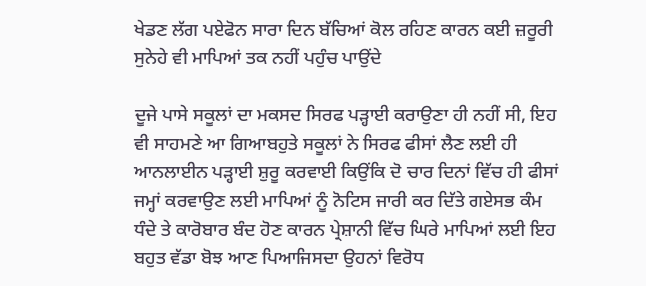ਖੇਡਣ ਲੱਗ ਪਏਫੋਨ ਸਾਰਾ ਦਿਨ ਬੱਚਿਆਂ ਕੋਲ ਰਹਿਣ ਕਾਰਨ ਕਈ ਜ਼ਰੂਰੀ ਸੁਨੇਹੇ ਵੀ ਮਾਪਿਆਂ ਤਕ ਨਹੀਂ ਪਹੁੰਚ ਪਾਉਂਦੇ

ਦੂਜੇ ਪਾਸੇ ਸਕੂਲਾਂ ਦਾ ਮਕਸਦ ਸਿਰਫ ਪੜ੍ਹਾਈ ਕਰਾਉਣਾ ਹੀ ਨਹੀਂ ਸੀ, ਇਹ ਵੀ ਸਾਹਮਣੇ ਆ ਗਿਆਬਹੁਤੇ ਸਕੂਲਾਂ ਨੇ ਸਿਰਫ ਫੀਸਾਂ ਲੈਣ ਲਈ ਹੀ ਆਨਲਾਈਨ ਪੜ੍ਹਾਈ ਸ਼ੁਰੂ ਕਰਵਾਈ ਕਿਉਂਕਿ ਦੋ ਚਾਰ ਦਿਨਾਂ ਵਿੱਚ ਹੀ ਫੀਸਾਂ ਜਮ੍ਹਾਂ ਕਰਵਾਉਣ ਲਈ ਮਾਪਿਆਂ ਨੂੰ ਨੋਟਿਸ ਜਾਰੀ ਕਰ ਦਿੱਤੇ ਗਏਸਭ ਕੰਮ ਧੰਦੇ ਤੇ ਕਾਰੋਬਾਰ ਬੰਦ ਹੋਣ ਕਾਰਨ ਪ੍ਰੇਸ਼ਾਨੀ ਵਿੱਚ ਘਿਰੇ ਮਾਪਿਆਂ ਲਈ ਇਹ ਬਹੁਤ ਵੱਡਾ ਬੋਝ ਆਣ ਪਿਆਜਿਸਦਾ ਉਹਨਾਂ ਵਿਰੋਧ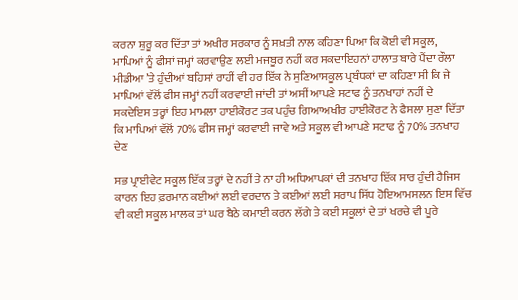ਕਰਨਾ ਸ਼ੁਰੂ ਕਰ ਦਿੱਤਾ ਤਾਂ ਅਖੀਰ ਸਰਕਾਰ ਨੂੰ ਸਖ਼ਤੀ ਨਾਲ ਕਹਿਣਾ ਪਿਆ ਕਿ ਕੋਈ ਵੀ ਸਕੂਲ, ਮਾਪਿਆਂ ਨੂੰ ਫੀਸਾਂ ਜਮ੍ਹਾਂ ਕਰਵਾਉਣ ਲਈ ਮਜਬੂਰ ਨਹੀਂ ਕਰ ਸਕਦਾਇਹਨਾਂ ਹਾਲਾਤ ਬਾਰੇ ਪੈਂਦਾ ਰੌਲਾ ਮੀਡੀਆ ’ਤੇ ਹੁੰਦੀਆਂ ਬਹਿਸਾਂ ਰਾਹੀਂ ਵੀ ਹਰ ਇੱਕ ਨੇ ਸੁਣਿਆਸਕੂਲ ਪ੍ਰਬੰਧਕਾਂ ਦਾ ਕਹਿਣਾ ਸੀ ਕਿ ਜੇ ਮਾਪਿਆਂ ਵੱਲੋਂ ਫੀਸ ਜਮ੍ਹਾਂ ਨਹੀਂ ਕਰਵਾਈ ਜਾਂਦੀ ਤਾਂ ਅਸੀਂ ਆਪਣੇ ਸਟਾਫ ਨੂੰ ਤਨਖਾਹਾਂ ਨਹੀਂ ਦੇ ਸਕਦੇਇਸ ਤਰ੍ਹਾਂ ਇਹ ਮਾਮਲਾ ਹਾਈਕੋਰਟ ਤਕ ਪਹੁੰਚ ਗਿਆਅਖੀਰ ਹਾਈਕੋਰਟ ਨੇ ਫੈਸਲਾ ਸੁਣਾ ਦਿੱਤਾ ਕਿ ਮਾਪਿਆਂ ਵੱਲੋਂ 70% ਫੀਸ ਜਮ੍ਹਾਂ ਕਰਵਾਈ ਜਾਵੇ ਅਤੇ ਸਕੂਲ ਵੀ ਆਪਣੇ ਸਟਾਫ ਨੂੰ 70% ਤਨਖਾਹ ਦੇਣ

ਸਭ ਪ੍ਰਾਈਵੇਟ ਸਕੂਲ ਇੱਕ ਤਰ੍ਹਾਂ ਦੇ ਨਹੀਂ ਤੇ ਨਾ ਹੀ ਅਧਿਆਪਕਾਂ ਦੀ ਤਨਖਾਹ ਇੱਕ ਸਾਰ ਹੁੰਦੀ ਹੈਜਿਸ ਕਾਰਨ ਇਹ ਫ਼ਰਮਾਨ ਕਈਆਂ ਲਈ ਵਰਦਾਨ ਤੇ ਕਈਆਂ ਲਈ ਸਰਾਪ ਸਿੱਧ ਹੋਇਆਮਸਲਨ ਇਸ ਵਿੱਚ ਵੀ ਕਈ ਸਕੂਲ ਮਾਲਕ ਤਾਂ ਘਰ ਬੈਠੇ ਕਮਾਈ ਕਰਨ ਲੱਗੇ ਤੇ ਕਈ ਸਕੂਲਾਂ ਦੇ ਤਾਂ ਖਰਚੇ ਵੀ ਪੂਰੇ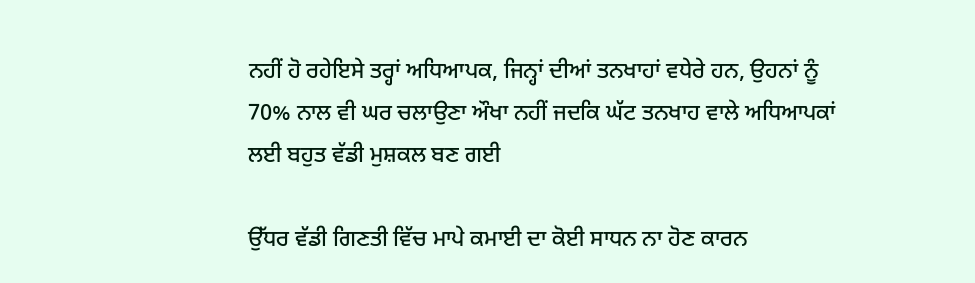ਨਹੀਂ ਹੋ ਰਹੇਇਸੇ ਤਰ੍ਹਾਂ ਅਧਿਆਪਕ, ਜਿਨ੍ਹਾਂ ਦੀਆਂ ਤਨਖਾਹਾਂ ਵਧੇਰੇ ਹਨ, ਉਹਨਾਂ ਨੂੰ 70% ਨਾਲ ਵੀ ਘਰ ਚਲਾਉਣਾ ਔਖਾ ਨਹੀਂ ਜਦਕਿ ਘੱਟ ਤਨਖਾਹ ਵਾਲੇ ਅਧਿਆਪਕਾਂ ਲਈ ਬਹੁਤ ਵੱਡੀ ਮੁਸ਼ਕਲ ਬਣ ਗਈ

ਉੱਧਰ ਵੱਡੀ ਗਿਣਤੀ ਵਿੱਚ ਮਾਪੇ ਕਮਾਈ ਦਾ ਕੋਈ ਸਾਧਨ ਨਾ ਹੋਣ ਕਾਰਨ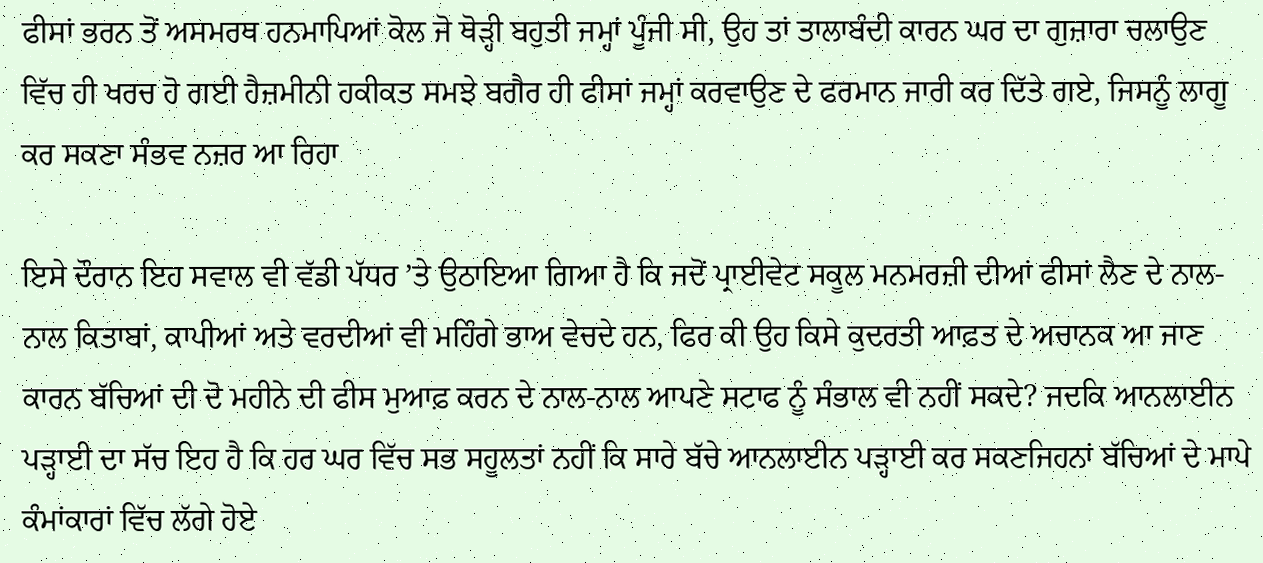ਫੀਸਾਂ ਭਰਨ ਤੋਂ ਅਸਮਰਥ ਹਨਮਾਪਿਆਂ ਕੋਲ ਜੋ ਥੋੜ੍ਹੀ ਬਹੁਤੀ ਜਮ੍ਹਾਂ ਪੂੰਜੀ ਸੀ, ਉਹ ਤਾਂ ਤਾਲਾਬੰਦੀ ਕਾਰਨ ਘਰ ਦਾ ਗੁਜ਼ਾਰਾ ਚਲਾਉਣ ਵਿੱਚ ਹੀ ਖਰਚ ਹੋ ਗਈ ਹੈਜ਼ਮੀਨੀ ਹਕੀਕਤ ਸਮਝੇ ਬਗੈਰ ਹੀ ਫੀਸਾਂ ਜਮ੍ਹਾਂ ਕਰਵਾਉਣ ਦੇ ਫਰਮਾਨ ਜਾਰੀ ਕਰ ਦਿੱਤੇ ਗਏ, ਜਿਸਨੂੰ ਲਾਗੂ ਕਰ ਸਕਣਾ ਸੰਭਵ ਨਜ਼ਰ ਆ ਰਿਹਾ

ਇਸੇ ਦੌਰਾਨ ਇਹ ਸਵਾਲ ਵੀ ਵੱਡੀ ਪੱਧਰ ’ਤੇ ਉਠਾਇਆ ਗਿਆ ਹੈ ਕਿ ਜਦੋਂ ਪ੍ਰਾਈਵੇਟ ਸਕੂਲ ਮਨਮਰਜ਼ੀ ਦੀਆਂ ਫੀਸਾਂ ਲੈਣ ਦੇ ਨਾਲ-ਨਾਲ ਕਿਤਾਬਾਂ, ਕਾਪੀਆਂ ਅਤੇ ਵਰਦੀਆਂ ਵੀ ਮਹਿੰਗੇ ਭਾਅ ਵੇਚਦੇ ਹਨ, ਫਿਰ ਕੀ ਉਹ ਕਿਸੇ ਕੁਦਰਤੀ ਆਫ਼ਤ ਦੇ ਅਚਾਨਕ ਆ ਜਾਣ ਕਾਰਨ ਬੱਚਿਆਂ ਦੀ ਦੋ ਮਹੀਨੇ ਦੀ ਫੀਸ ਮੁਆਫ਼ ਕਰਨ ਦੇ ਨਾਲ-ਨਾਲ ਆਪਣੇ ਸਟਾਫ ਨੂੰ ਸੰਭਾਲ ਵੀ ਨਹੀਂ ਸਕਦੇ? ਜਦਕਿ ਆਨਲਾਈਨ ਪੜ੍ਹਾਈ ਦਾ ਸੱਚ ਇਹ ਹੈ ਕਿ ਹਰ ਘਰ ਵਿੱਚ ਸਭ ਸਹੂਲਤਾਂ ਨਹੀਂ ਕਿ ਸਾਰੇ ਬੱਚੇ ਆਨਲਾਈਨ ਪੜ੍ਹਾਈ ਕਰ ਸਕਣਜਿਹਨਾਂ ਬੱਚਿਆਂ ਦੇ ਮਾਪੇ ਕੰਮਾਂਕਾਰਾਂ ਵਿੱਚ ਲੱਗੇ ਹੋਏ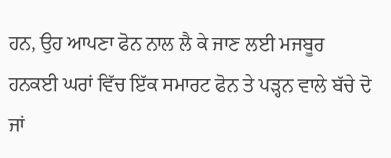ਹਨ, ਉਹ ਆਪਣਾ ਫੋਨ ਨਾਲ ਲੈ ਕੇ ਜਾਣ ਲਈ ਮਜਬੂਰ ਹਨਕਈ ਘਰਾਂ ਵਿੱਚ ਇੱਕ ਸਮਾਰਟ ਫੋਨ ਤੇ ਪੜ੍ਹਨ ਵਾਲੇ ਬੱਚੇ ਦੋ ਜਾਂ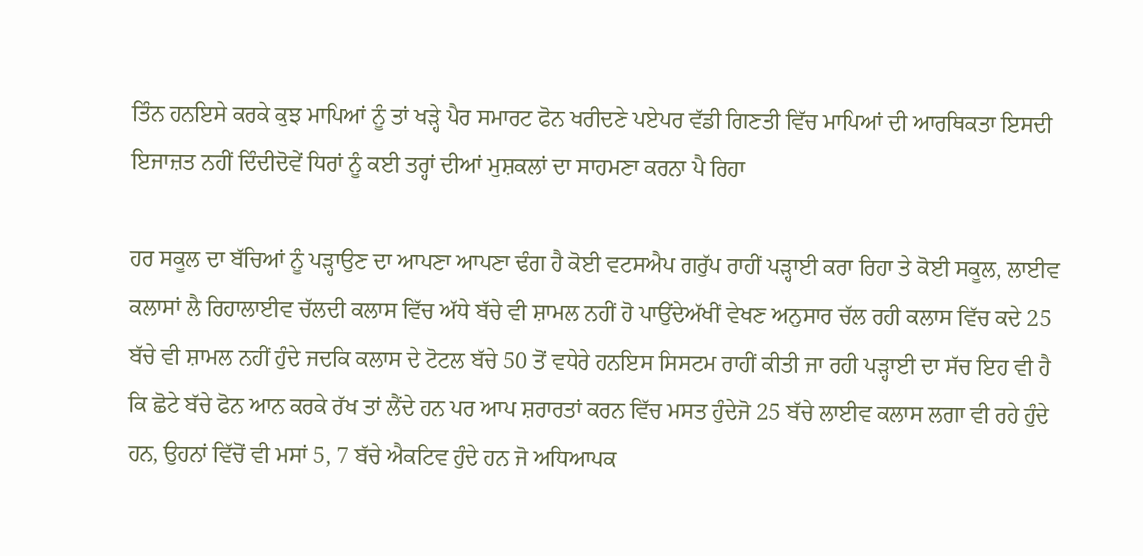ਤਿੰਨ ਹਨਇਸੇ ਕਰਕੇ ਕੁਝ ਮਾਪਿਆਂ ਨੂੰ ਤਾਂ ਖੜ੍ਹੇ ਪੈਰ ਸਮਾਰਟ ਫੋਨ ਖਰੀਦਣੇ ਪਏਪਰ ਵੱਡੀ ਗਿਣਤੀ ਵਿੱਚ ਮਾਪਿਆਂ ਦੀ ਆਰਥਿਕਤਾ ਇਸਦੀ ਇਜਾਜ਼ਤ ਨਹੀਂ ਦਿੰਦੀਦੋਵੇਂ ਧਿਰਾਂ ਨੂੰ ਕਈ ਤਰ੍ਹਾਂ ਦੀਆਂ ਮੁਸ਼ਕਲਾਂ ਦਾ ਸਾਹਮਣਾ ਕਰਨਾ ਪੈ ਰਿਹਾ

ਹਰ ਸਕੂਲ ਦਾ ਬੱਚਿਆਂ ਨੂੰ ਪੜ੍ਹਾਉਣ ਦਾ ਆਪਣਾ ਆਪਣਾ ਢੰਗ ਹੈ ਕੋਈ ਵਟਸਐਪ ਗਰੁੱਪ ਰਾਹੀਂ ਪੜ੍ਹਾਈ ਕਰਾ ਰਿਹਾ ਤੇ ਕੋਈ ਸਕੂਲ, ਲਾਈਵ ਕਲਾਸਾਂ ਲੈ ਰਿਹਾਲਾਈਵ ਚੱਲਦੀ ਕਲਾਸ ਵਿੱਚ ਅੱਧੇ ਬੱਚੇ ਵੀ ਸ਼ਾਮਲ ਨਹੀਂ ਹੋ ਪਾਉਂਦੇਅੱਖੀਂ ਵੇਖਣ ਅਨੁਸਾਰ ਚੱਲ ਰਹੀ ਕਲਾਸ ਵਿੱਚ ਕਦੇ 25 ਬੱਚੇ ਵੀ ਸ਼ਾਮਲ ਨਹੀਂ ਹੁੰਦੇ ਜਦਕਿ ਕਲਾਸ ਦੇ ਟੋਟਲ ਬੱਚੇ 50 ਤੋਂ ਵਧੇਰੇ ਹਨਇਸ ਸਿਸਟਮ ਰਾਹੀਂ ਕੀਤੀ ਜਾ ਰਹੀ ਪੜ੍ਹਾਈ ਦਾ ਸੱਚ ਇਹ ਵੀ ਹੈ ਕਿ ਛੋਟੇ ਬੱਚੇ ਫੋਨ ਆਨ ਕਰਕੇ ਰੱਖ ਤਾਂ ਲੈਂਦੇ ਹਨ ਪਰ ਆਪ ਸ਼ਰਾਰਤਾਂ ਕਰਨ ਵਿੱਚ ਮਸਤ ਹੁੰਦੇਜੋ 25 ਬੱਚੇ ਲਾਈਵ ਕਲਾਸ ਲਗਾ ਵੀ ਰਹੇ ਹੁੰਦੇ ਹਨ, ਉਹਨਾਂ ਵਿੱਚੋਂ ਵੀ ਮਸਾਂ 5, 7 ਬੱਚੇ ਐਕਟਿਵ ਹੁੰਦੇ ਹਨ ਜੋ ਅਧਿਆਪਕ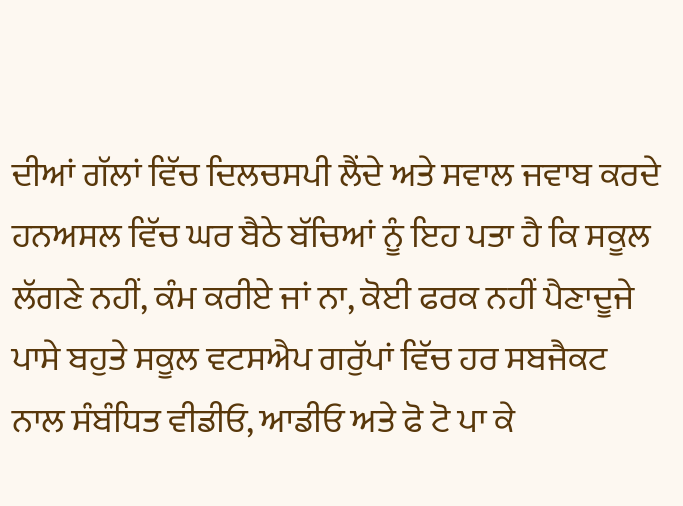ਦੀਆਂ ਗੱਲਾਂ ਵਿੱਚ ਦਿਲਚਸਪੀ ਲੈਂਦੇ ਅਤੇ ਸਵਾਲ ਜਵਾਬ ਕਰਦੇ ਹਨਅਸਲ ਵਿੱਚ ਘਰ ਬੈਠੇ ਬੱਚਿਆਂ ਨੂੰ ਇਹ ਪਤਾ ਹੈ ਕਿ ਸਕੂਲ ਲੱਗਣੇ ਨਹੀਂ, ਕੰਮ ਕਰੀਏ ਜਾਂ ਨਾ, ਕੋਈ ਫਰਕ ਨਹੀਂ ਪੈਣਾਦੂਜੇ ਪਾਸੇ ਬਹੁਤੇ ਸਕੂਲ ਵਟਸਐਪ ਗਰੁੱਪਾਂ ਵਿੱਚ ਹਰ ਸਬਜੈਕਟ ਨਾਲ ਸੰਬੰਧਿਤ ਵੀਡੀਓ, ਆਡੀਓ ਅਤੇ ਫੋ ਟੋ ਪਾ ਕੇ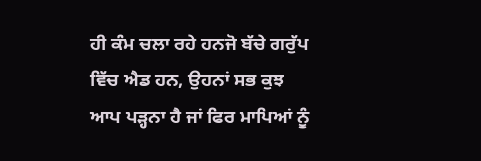ਹੀ ਕੰਮ ਚਲਾ ਰਹੇ ਹਨਜੋ ਬੱਚੇ ਗਰੁੱਪ ਵਿੱਚ ਐਡ ਹਨ, ਉਹਨਾਂ ਸਭ ਕੁਝ ਆਪ ਪੜ੍ਹਨਾ ਹੈ ਜਾਂ ਫਿਰ ਮਾਪਿਆਂ ਨੂੰ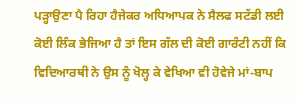ਪੜ੍ਹਾਉਣਾ ਪੈ ਰਿਹਾ ਹੈਜੇਕਰ ਅਧਿਆਪਕ ਨੇ ਸੈਲਫ ਸਟੱਡੀ ਲਈ ਕੋਈ ਲਿੰਕ ਭੇਜਿਆ ਹੈ ਤਾਂ ਇਸ ਗੱਲ ਦੀ ਕੋਈ ਗਾਰੰਟੀ ਨਹੀਂ ਕਿ ਵਿਦਿਆਰਥੀ ਨੇ ਉਸ ਨੂੰ ਖੋਲ੍ਹ ਕੇ ਵੇਖਿਆ ਵੀ ਹੋਵੇਜੇ ਮਾਂ-ਬਾਪ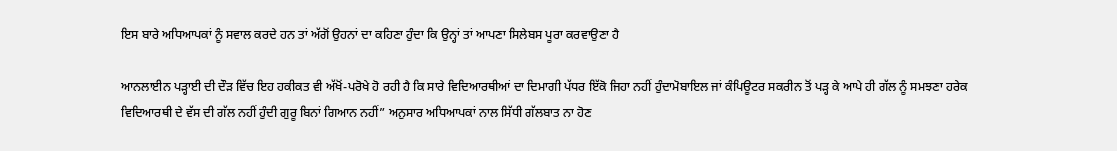ਇਸ ਬਾਰੇ ਅਧਿਆਪਕਾਂ ਨੂੰ ਸਵਾਲ ਕਰਦੇ ਹਨ ਤਾਂ ਅੱਗੋਂ ਉਹਨਾਂ ਦਾ ਕਹਿਣਾ ਹੁੰਦਾ ਕਿ ਉਨ੍ਹਾਂ ਤਾਂ ਆਪਣਾ ਸਿਲੇਬਸ ਪੂਰਾ ਕਰਵਾਉਣਾ ਹੈ

ਆਨਲਾਈਨ ਪੜ੍ਹਾਈ ਦੀ ਦੌੜ ਵਿੱਚ ਇਹ ਹਕੀਕਤ ਵੀ ਅੱਖੋਂ-ਪਰੋਖੇ ਹੋ ਰਹੀ ਹੈ ਕਿ ਸਾਰੇ ਵਿਦਿਆਰਥੀਆਂ ਦਾ ਦਿਮਾਗੀ ਪੱਧਰ ਇੱਕੋ ਜਿਹਾ ਨਹੀਂ ਹੁੰਦਾਮੋਬਾਇਲ ਜਾਂ ਕੰਪਿਊਟਰ ਸਕਰੀਨ ਤੋਂ ਪੜ੍ਹ ਕੇ ਆਪੇ ਹੀ ਗੱਲ ਨੂੰ ਸਮਝਣਾ ਹਰੇਕ ਵਿਦਿਆਰਥੀ ਦੇ ਵੱਸ ਦੀ ਗੱਲ ਨਹੀਂ ਹੁੰਦੀ ਗੁਰੂ ਬਿਨਾਂ ਗਿਆਨ ਨਹੀਂ” ਅਨੁਸਾਰ ਅਧਿਆਪਕਾਂ ਨਾਲ ਸਿੱਧੀ ਗੱਲਬਾਤ ਨਾ ਹੋਣ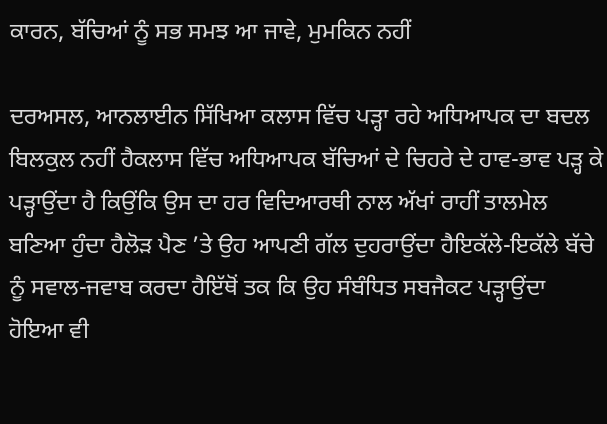ਕਾਰਨ, ਬੱਚਿਆਂ ਨੂੰ ਸਭ ਸਮਝ ਆ ਜਾਵੇ, ਮੁਮਕਿਨ ਨਹੀਂ

ਦਰਅਸਲ, ਆਨਲਾਈਨ ਸਿੱਖਿਆ ਕਲਾਸ ਵਿੱਚ ਪੜ੍ਹਾ ਰਹੇ ਅਧਿਆਪਕ ਦਾ ਬਦਲ ਬਿਲਕੁਲ ਨਹੀਂ ਹੈਕਲਾਸ ਵਿੱਚ ਅਧਿਆਪਕ ਬੱਚਿਆਂ ਦੇ ਚਿਹਰੇ ਦੇ ਹਾਵ-ਭਾਵ ਪੜ੍ਹ ਕੇ ਪੜ੍ਹਾਉਂਦਾ ਹੈ ਕਿਉਂਕਿ ਉਸ ਦਾ ਹਰ ਵਿਦਿਆਰਥੀ ਨਾਲ ਅੱਖਾਂ ਰਾਹੀਂ ਤਾਲਮੇਲ ਬਣਿਆ ਹੁੰਦਾ ਹੈਲੋੜ ਪੈਣ ’ਤੇ ਉਹ ਆਪਣੀ ਗੱਲ ਦੁਹਰਾਉਂਦਾ ਹੈਇਕੱਲੇ-ਇਕੱਲੇ ਬੱਚੇ ਨੂੰ ਸਵਾਲ-ਜਵਾਬ ਕਰਦਾ ਹੈਇੱਥੋਂ ਤਕ ਕਿ ਉਹ ਸੰਬੰਧਿਤ ਸਬਜੈਕਟ ਪੜ੍ਹਾਉਂਦਾ ਹੋਇਆ ਵੀ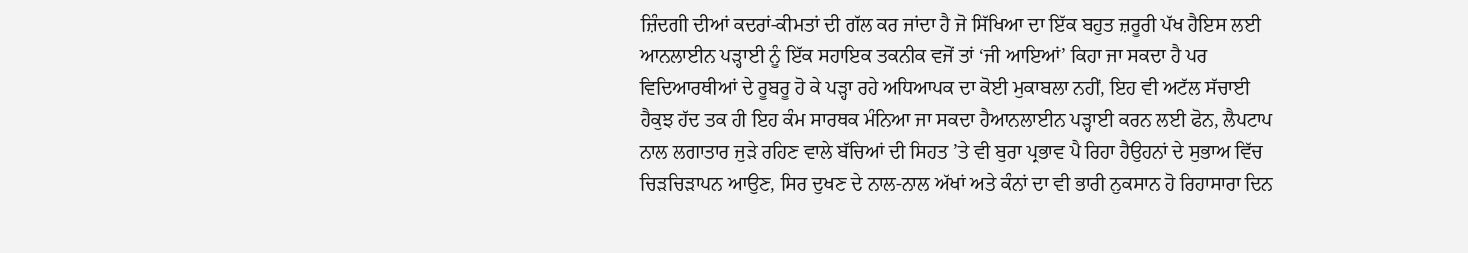ਜ਼ਿੰਦਗੀ ਦੀਆਂ ਕਦਰਾਂ-ਕੀਮਤਾਂ ਦੀ ਗੱਲ ਕਰ ਜਾਂਦਾ ਹੈ ਜੋ ਸਿੱਖਿਆ ਦਾ ਇੱਕ ਬਹੁਤ ਜ਼ਰੂਰੀ ਪੱਖ ਹੈਇਸ ਲਈ ਆਨਲਾਈਨ ਪੜ੍ਹਾਈ ਨੂੰ ਇੱਕ ਸਹਾਇਕ ਤਕਨੀਕ ਵਜੋਂ ਤਾਂ ‘ਜੀ ਆਇਆਂ’ ਕਿਹਾ ਜਾ ਸਕਦਾ ਹੈ ਪਰ ਵਿਦਿਆਰਥੀਆਂ ਦੇ ਰੂਬਰੂ ਹੋ ਕੇ ਪੜ੍ਹਾ ਰਹੇ ਅਧਿਆਪਕ ਦਾ ਕੋਈ ਮੁਕਾਬਲਾ ਨਹੀਂ, ਇਹ ਵੀ ਅਟੱਲ ਸੱਚਾਈ ਹੈਕੁਝ ਹੱਦ ਤਕ ਹੀ ਇਹ ਕੰਮ ਸਾਰਥਕ ਮੰਨਿਆ ਜਾ ਸਕਦਾ ਹੈਆਨਲਾਈਨ ਪੜ੍ਹਾਈ ਕਰਨ ਲਈ ਫੋਨ, ਲੈਪਟਾਪ ਨਾਲ ਲਗਾਤਾਰ ਜੁੜੇ ਰਹਿਣ ਵਾਲੇ ਬੱਚਿਆਂ ਦੀ ਸਿਹਤ ’ਤੇ ਵੀ ਬੁਰਾ ਪ੍ਰਭਾਵ ਪੈ ਰਿਹਾ ਹੈਉਹਨਾਂ ਦੇ ਸੁਭਾਅ ਵਿੱਚ ਚਿੜਚਿੜਾਪਨ ਆਉਣ, ਸਿਰ ਦੁਖਣ ਦੇ ਨਾਲ-ਨਾਲ ਅੱਖਾਂ ਅਤੇ ਕੰਨਾਂ ਦਾ ਵੀ ਭਾਰੀ ਨੁਕਸਾਨ ਹੋ ਰਿਹਾਸਾਰਾ ਦਿਨ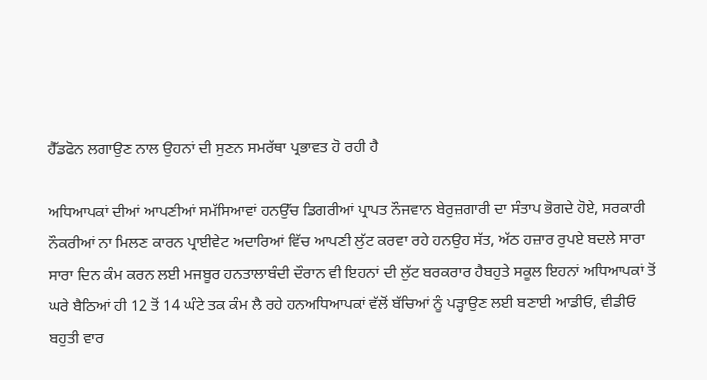ਹੈੱਡਫੋਨ ਲਗਾਉਣ ਨਾਲ ਉਹਨਾਂ ਦੀ ਸੁਣਨ ਸਮਰੱਥਾ ਪ੍ਰਭਾਵਤ ਹੋ ਰਹੀ ਹੈ

ਅਧਿਆਪਕਾਂ ਦੀਆਂ ਆਪਣੀਆਂ ਸਮੱਸਿਆਵਾਂ ਹਨਉੱਚ ਡਿਗਰੀਆਂ ਪ੍ਰਾਪਤ ਨੌਜਵਾਨ ਬੇਰੁਜ਼ਗਾਰੀ ਦਾ ਸੰਤਾਪ ਭੋਗਦੇ ਹੋਏ, ਸਰਕਾਰੀ ਨੌਕਰੀਆਂ ਨਾ ਮਿਲਣ ਕਾਰਨ ਪ੍ਰਾਈਵੇਟ ਅਦਾਰਿਆਂ ਵਿੱਚ ਆਪਣੀ ਲੁੱਟ ਕਰਵਾ ਰਹੇ ਹਨਉਹ ਸੱਤ, ਅੱਠ ਹਜ਼ਾਰ ਰੁਪਏ ਬਦਲੇ ਸਾਰਾ ਸਾਰਾ ਦਿਨ ਕੰਮ ਕਰਨ ਲਈ ਮਜਬੂਰ ਹਨਤਾਲਾਬੰਦੀ ਦੌਰਾਨ ਵੀ ਇਹਨਾਂ ਦੀ ਲੁੱਟ ਬਰਕਰਾਰ ਹੈਬਹੁਤੇ ਸਕੂਲ ਇਹਨਾਂ ਅਧਿਆਪਕਾਂ ਤੋਂ ਘਰੇ ਬੈਠਿਆਂ ਹੀ 12 ਤੋਂ 14 ਘੰਟੇ ਤਕ ਕੰਮ ਲੈ ਰਹੇ ਹਨਅਧਿਆਪਕਾਂ ਵੱਲੋਂ ਬੱਚਿਆਂ ਨੂੰ ਪੜ੍ਹਾਉਣ ਲਈ ਬਣਾਈ ਆਡੀਓ, ਵੀਡੀਓ ਬਹੁਤੀ ਵਾਰ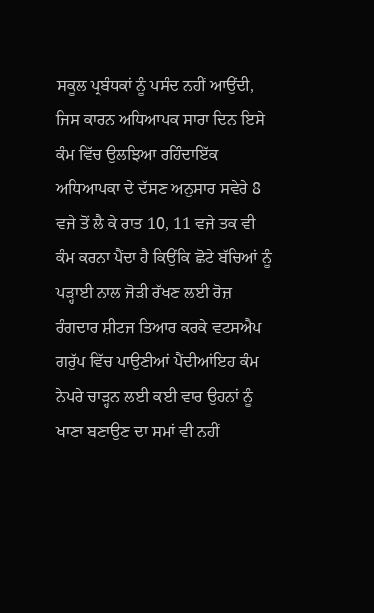ਸਕੂਲ ਪ੍ਰਬੰਧਕਾਂ ਨੂੰ ਪਸੰਦ ਨਹੀਂ ਆਉਂਦੀ, ਜਿਸ ਕਾਰਨ ਅਧਿਆਪਕ ਸਾਰਾ ਦਿਨ ਇਸੇ ਕੰਮ ਵਿੱਚ ਉਲਝਿਆ ਰਹਿੰਦਾਇੱਕ ਅਧਿਆਪਕਾ ਦੇ ਦੱਸਣ ਅਨੁਸਾਰ ਸਵੇਰੇ 8 ਵਜੇ ਤੋਂ ਲੈ ਕੇ ਰਾਤ 10, 11 ਵਜੇ ਤਕ ਵੀ ਕੰਮ ਕਰਨਾ ਪੈਂਦਾ ਹੈ ਕਿਉਂਕਿ ਛੋਟੇ ਬੱਚਿਆਂ ਨੂੰ ਪੜ੍ਹਾਈ ਨਾਲ ਜੋੜੀ ਰੱਖਣ ਲਈ ਰੋਜ਼ ਰੰਗਦਾਰ ਸ਼ੀਟਜ ਤਿਆਰ ਕਰਕੇ ਵਟਸਐਪ ਗਰੁੱਪ ਵਿੱਚ ਪਾਉਣੀਆਂ ਪੈਂਦੀਆਂਇਹ ਕੰਮ ਨੇਪਰੇ ਚਾੜ੍ਹਨ ਲਈ ਕਈ ਵਾਰ ਉਹਨਾਂ ਨੂੰ ਖਾਣਾ ਬਣਾਉਣ ਦਾ ਸਮਾਂ ਵੀ ਨਹੀਂ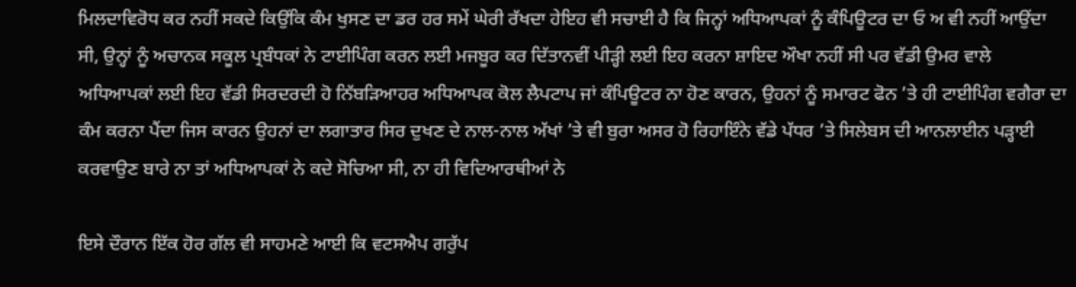ਮਿਲਦਾਵਿਰੋਧ ਕਰ ਨਹੀਂ ਸਕਦੇ ਕਿਉਂਕਿ ਕੰਮ ਖੁਸਣ ਦਾ ਡਰ ਹਰ ਸਮੇਂ ਘੇਰੀ ਰੱਖਦਾ ਹੇਇਹ ਵੀ ਸਚਾਈ ਹੈ ਕਿ ਜਿਨ੍ਹਾਂ ਅਧਿਆਪਕਾਂ ਨੂੰ ਕੰਪਿਊਟਰ ਦਾ ਓ ਅ ਵੀ ਨਹੀਂ ਆਉਂਦਾ ਸੀ, ਉਨ੍ਹਾਂ ਨੂੰ ਅਚਾਨਕ ਸਕੂਲ ਪ੍ਰਬੰਧਕਾਂ ਨੇ ਟਾਈਪਿੰਗ ਕਰਨ ਲਈ ਮਜਬੂਰ ਕਰ ਦਿੱਤਾਨਵੀਂ ਪੀੜ੍ਹੀ ਲਈ ਇਹ ਕਰਨਾ ਸ਼ਾਇਦ ਔਖਾ ਨਹੀਂ ਸੀ ਪਰ ਵੱਡੀ ਉਮਰ ਵਾਲੇ ਅਧਿਆਪਕਾਂ ਲਈ ਇਹ ਵੱਡੀ ਸਿਰਦਰਦੀ ਹੋ ਨਿੱਬੜਿਆਹਰ ਅਧਿਆਪਕ ਕੋਲ ਲੈਪਟਾਪ ਜਾਂ ਕੰਪਿਊਟਰ ਨਾ ਹੋਣ ਕਾਰਨ, ਉਹਨਾਂ ਨੂੰ ਸਮਾਰਟ ਫੋਨ ’ਤੇ ਹੀ ਟਾਈਪਿੰਗ ਵਗੈਰਾ ਦਾ ਕੰਮ ਕਰਨਾ ਪੈਂਦਾ ਜਿਸ ਕਾਰਨ ਉਹਨਾਂ ਦਾ ਲਗਾਤਾਰ ਸਿਰ ਦੁਖਣ ਦੇ ਨਾਲ-ਨਾਲ ਅੱਖਾਂ ’ਤੇ ਵੀ ਬੁਰਾ ਅਸਰ ਹੋ ਰਿਹਾਇੰਨੇ ਵੱਡੇ ਪੱਧਰ ’ਤੇ ਸਿਲੇਬਸ ਦੀ ਆਨਲਾਈਨ ਪੜ੍ਹਾਈ ਕਰਵਾਉਣ ਬਾਰੇ ਨਾ ਤਾਂ ਅਧਿਆਪਕਾਂ ਨੇ ਕਦੇ ਸੋਚਿਆ ਸੀ, ਨਾ ਹੀ ਵਿਦਿਆਰਥੀਆਂ ਨੇ

ਇਸੇ ਦੌਰਾਨ ਇੱਕ ਹੋਰ ਗੱਲ ਵੀ ਸਾਹਮਣੇ ਆਈ ਕਿ ਵਟਸਐਪ ਗਰੁੱਪ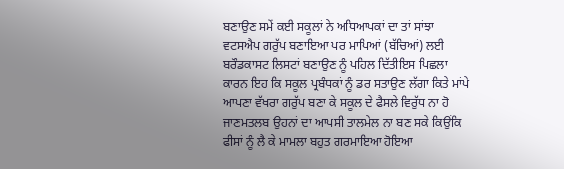ਬਣਾਉਣ ਸਮੇਂ ਕਈ ਸਕੂਲਾਂ ਨੇ ਅਧਿਆਪਕਾਂ ਦਾ ਤਾਂ ਸਾਂਝਾ ਵਟਸਐਪ ਗਰੁੱਪ ਬਣਾਇਆ ਪਰ ਮਾਪਿਆਂ (ਬੱਚਿਆਂ) ਲਈ ਬਰੌਡਕਾਸਟ ਲਿਸਟਾਂ ਬਣਾਉਣ ਨੂੰ ਪਹਿਲ ਦਿੱਤੀਇਸ ਪਿਛਲਾ ਕਾਰਨ ਇਹ ਕਿ ਸਕੂਲ ਪ੍ਰਬੰਧਕਾਂ ਨੂੰ ਡਰ ਸਤਾਉਣ ਲੱਗਾ ਕਿਤੇ ਮਾਂਪੇ ਆਪਣਾ ਵੱਖਰਾ ਗਰੁੱਪ ਬਣਾ ਕੇ ਸਕੂਲ ਦੇ ਫੈਸਲੇ ਵਿਰੁੱਧ ਨਾ ਹੋ ਜਾਣਮਤਲਬ ਉਹਨਾਂ ਦਾ ਆਪਸੀ ਤਾਲਮੇਲ ਨਾ ਬਣ ਸਕੇ ਕਿਉਂਕਿ ਫੀਸਾਂ ਨੂੰ ਲੈ ਕੇ ਮਾਮਲਾ ਬਹੁਤ ਗਰਮਾਇਆ ਹੋਇਆ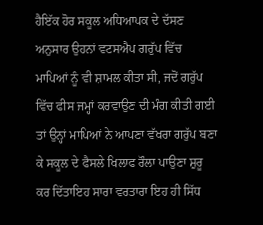ਹੈਇੱਕ ਹੋਰ ਸਕੂਲ ਅਧਿਆਪਕ ਦੇ ਦੱਸਣ ਅਨੁਸਾਰ ਉਹਨਾਂ ਵਟਸਐਪ ਗਰੁੱਪ ਵਿੱਚ ਮਾਪਿਆਂ ਨੂੰ ਵੀ ਸ਼ਾਮਲ ਕੀਤਾ ਸੀ, ਜਦੋਂ ਗਰੁੱਪ ਵਿੱਚ ਫੀਸ ਜਮ੍ਹਾਂ ਕਰਵਾਉਣ ਦੀ ਮੰਗ ਕੀਤੀ ਗਈ ਤਾਂ ਉਨ੍ਹਾਂ ਮਾਪਿਆਂ ਨੇ ਆਪਣਾ ਵੱਖਰਾ ਗਰੁੱਪ ਬਣਾ ਕੇ ਸਕੂਲ ਦੇ ਫੈਸਲੇ ਖਿਲਾਫ ਰੌਲਾ ਪਾਉਣਾ ਸ਼ੁਰੂ ਕਰ ਦਿੱਤਾਇਹ ਸਾਰਾ ਵਰਤਾਰਾ ਇਹ ਹੀ ਸਿੱਧ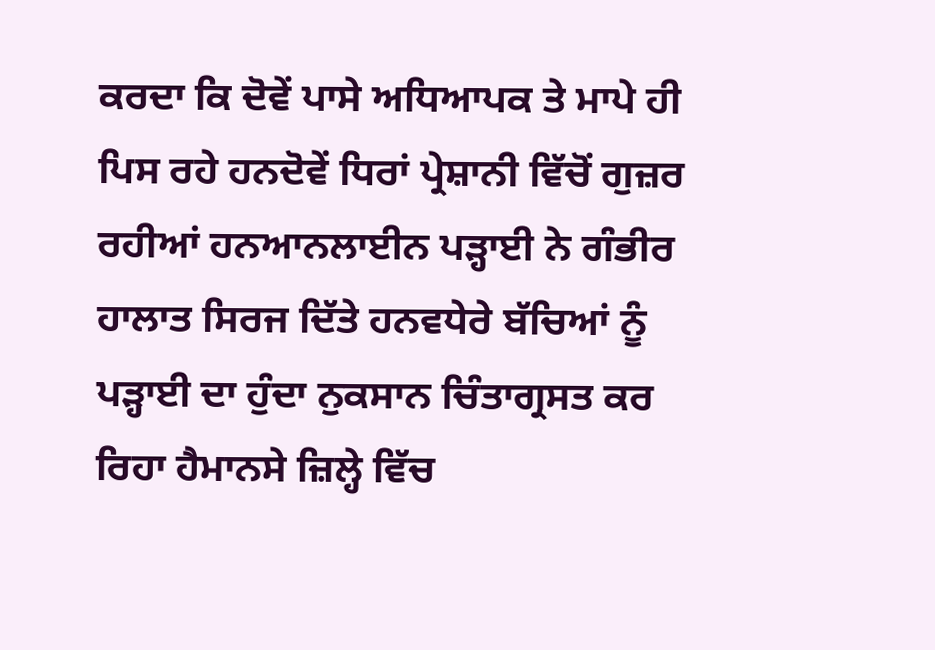ਕਰਦਾ ਕਿ ਦੋਵੇਂ ਪਾਸੇ ਅਧਿਆਪਕ ਤੇ ਮਾਪੇ ਹੀ ਪਿਸ ਰਹੇ ਹਨਦੋਵੇਂ ਧਿਰਾਂ ਪ੍ਰੇਸ਼ਾਨੀ ਵਿੱਚੋਂ ਗੁਜ਼ਰ ਰਹੀਆਂ ਹਨਆਨਲਾਈਨ ਪੜ੍ਹਾਈ ਨੇ ਗੰਭੀਰ ਹਾਲਾਤ ਸਿਰਜ ਦਿੱਤੇ ਹਨਵਧੇਰੇ ਬੱਚਿਆਂ ਨੂੰ ਪੜ੍ਹਾਈ ਦਾ ਹੁੰਦਾ ਨੁਕਸਾਨ ਚਿੰਤਾਗ੍ਰਸਤ ਕਰ ਰਿਹਾ ਹੈਮਾਨਸੇ ਜ਼ਿਲ੍ਹੇ ਵਿੱਚ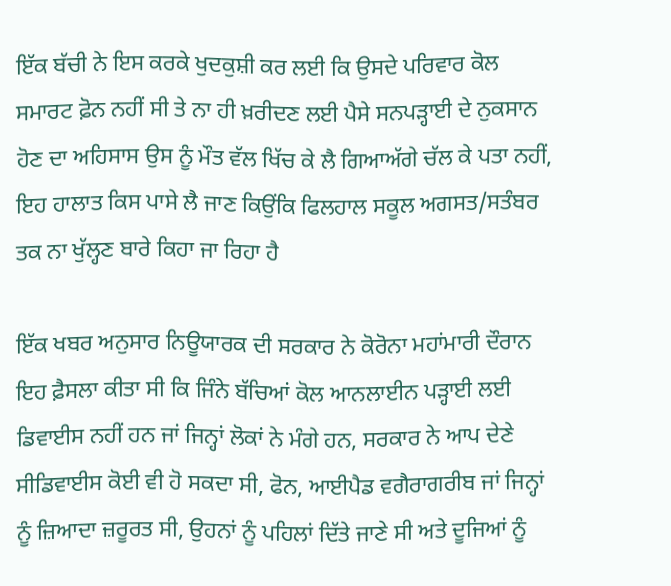ਇੱਕ ਬੱਚੀ ਨੇ ਇਸ ਕਰਕੇ ਖੁਦਕੁਸ਼ੀ ਕਰ ਲਈ ਕਿ ਉਸਦੇ ਪਰਿਵਾਰ ਕੋਲ ਸਮਾਰਟ ਫ਼ੋਨ ਨਹੀਂ ਸੀ ਤੇ ਨਾ ਹੀ ਖ਼ਰੀਦਣ ਲਈ ਪੈਸੇ ਸਨਪੜ੍ਹਾਈ ਦੇ ਨੁਕਸਾਨ ਹੋਣ ਦਾ ਅਹਿਸਾਸ ਉਸ ਨੂੰ ਮੌਤ ਵੱਲ ਖਿੱਚ ਕੇ ਲੈ ਗਿਆਅੱਗੇ ਚੱਲ ਕੇ ਪਤਾ ਨਹੀਂ, ਇਹ ਹਾਲਾਤ ਕਿਸ ਪਾਸੇ ਲੈ ਜਾਣ ਕਿਉਂਕਿ ਫਿਲਹਾਲ ਸਕੂਲ ਅਗਸਤ/ਸਤੰਬਰ ਤਕ ਨਾ ਖੁੱਲ੍ਹਣ ਬਾਰੇ ਕਿਹਾ ਜਾ ਰਿਹਾ ਹੈ

ਇੱਕ ਖਬਰ ਅਨੁਸਾਰ ਨਿਊਯਾਰਕ ਦੀ ਸਰਕਾਰ ਨੇ ਕੋਰੋਨਾ ਮਹਾਂਮਾਰੀ ਦੌਰਾਨ ਇਹ ਫ਼ੈਸਲਾ ਕੀਤਾ ਸੀ ਕਿ ਜਿੰਨੇ ਬੱਚਿਆਂ ਕੋਲ ਆਨਲਾਈਨ ਪੜ੍ਹਾਈ ਲਈ ਡਿਵਾਈਸ ਨਹੀਂ ਹਨ ਜਾਂ ਜਿਨ੍ਹਾਂ ਲੋਕਾਂ ਨੇ ਮੰਗੇ ਹਨ, ਸਰਕਾਰ ਨੇ ਆਪ ਦੇਣੇ ਸੀਡਿਵਾਈਸ ਕੋਈ ਵੀ ਹੋ ਸਕਦਾ ਸੀ, ਫੋਨ, ਆਈਪੈਡ ਵਗੈਰਾਗਰੀਬ ਜਾਂ ਜਿਨ੍ਹਾਂ ਨੂੰ ਜ਼ਿਆਦਾ ਜ਼ਰੂਰਤ ਸੀ, ਉਹਨਾਂ ਨੂੰ ਪਹਿਲਾਂ ਦਿੱਤੇ ਜਾਣੇ ਸੀ ਅਤੇ ਦੂਜਿਆਂ ਨੂੰ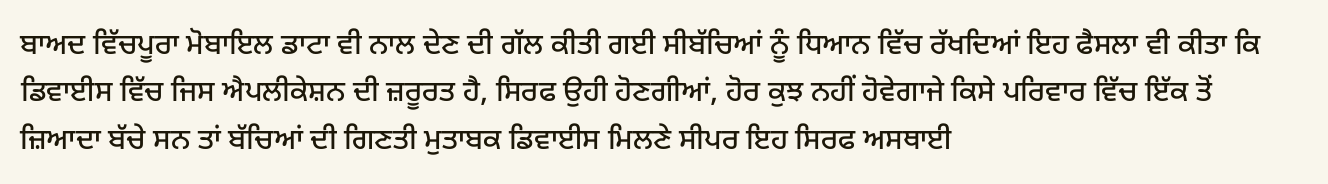ਬਾਅਦ ਵਿੱਚਪੂਰਾ ਮੋਬਾਇਲ ਡਾਟਾ ਵੀ ਨਾਲ ਦੇਣ ਦੀ ਗੱਲ ਕੀਤੀ ਗਈ ਸੀਬੱਚਿਆਂ ਨੂੰ ਧਿਆਨ ਵਿੱਚ ਰੱਖਦਿਆਂ ਇਹ ਫੈਸਲਾ ਵੀ ਕੀਤਾ ਕਿ ਡਿਵਾਈਸ ਵਿੱਚ ਜਿਸ ਐਪਲੀਕੇਸ਼ਨ ਦੀ ਜ਼ਰੂਰਤ ਹੈ, ਸਿਰਫ ਉਹੀ ਹੋਣਗੀਆਂ, ਹੋਰ ਕੁਝ ਨਹੀਂ ਹੋਵੇਗਾਜੇ ਕਿਸੇ ਪਰਿਵਾਰ ਵਿੱਚ ਇੱਕ ਤੋਂ ਜ਼ਿਆਦਾ ਬੱਚੇ ਸਨ ਤਾਂ ਬੱਚਿਆਂ ਦੀ ਗਿਣਤੀ ਮੁਤਾਬਕ ਡਿਵਾਈਸ ਮਿਲਣੇ ਸੀਪਰ ਇਹ ਸਿਰਫ ਅਸਥਾਈ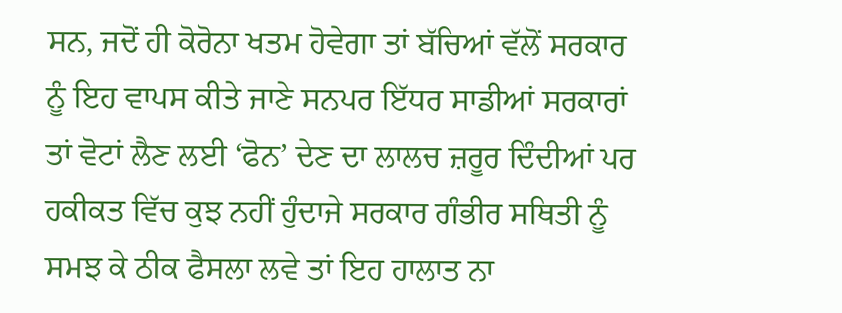ਸਨ, ਜਦੋਂ ਹੀ ਕੋਰੋਨਾ ਖਤਮ ਹੋਵੇਗਾ ਤਾਂ ਬੱਚਿਆਂ ਵੱਲੋਂ ਸਰਕਾਰ ਨੂੰ ਇਹ ਵਾਪਸ ਕੀਤੇ ਜਾਣੇ ਸਨਪਰ ਇੱਧਰ ਸਾਡੀਆਂ ਸਰਕਾਰਾਂ ਤਾਂ ਵੋਟਾਂ ਲੈਣ ਲਈ ‘ਫੋਨ’ ਦੇਣ ਦਾ ਲਾਲਚ ਜ਼ਰੂਰ ਦਿੰਦੀਆਂ ਪਰ ਹਕੀਕਤ ਵਿੱਚ ਕੁਝ ਨਹੀਂ ਹੁੰਦਾਜੇ ਸਰਕਾਰ ਗੰਭੀਰ ਸਥਿਤੀ ਨੂੰ ਸਮਝ ਕੇ ਠੀਕ ਫੈਸਲਾ ਲਵੇ ਤਾਂ ਇਹ ਹਾਲਾਤ ਨਾ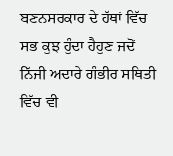ਬਣਨਸਰਕਾਰ ਦੇ ਹੱਥਾਂ ਵਿੱਚ ਸਭ ਕੁਝ ਹੁੰਦਾ ਹੈਹੁਣ ਜਦੋਂ ਨਿੱਜੀ ਅਦਾਰੇ ਗੰਭੀਰ ਸਥਿਤੀ ਵਿੱਚ ਵੀ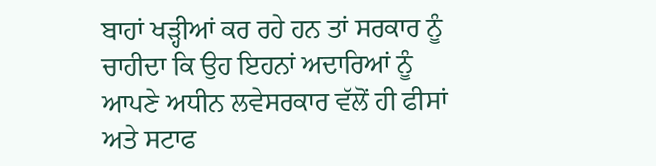ਬਾਹਾਂ ਖੜ੍ਹੀਆਂ ਕਰ ਰਹੇ ਹਨ ਤਾਂ ਸਰਕਾਰ ਨੂੰ ਚਾਹੀਦਾ ਕਿ ਉਹ ਇਹਨਾਂ ਅਦਾਰਿਆਂ ਨੂੰ ਆਪਣੇ ਅਧੀਨ ਲਵੇਸਰਕਾਰ ਵੱਲੋਂ ਹੀ ਫੀਸਾਂ ਅਤੇ ਸਟਾਫ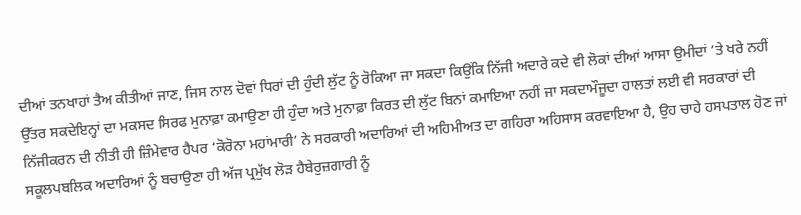ਦੀਆਂ ਤਨਖਾਹਾਂ ਤੈਅ ਕੀਤੀਆਂ ਜਾਣ, ਜਿਸ ਨਾਲ ਦੋਵਾਂ ਧਿਰਾਂ ਦੀ ਹੁੰਦੀ ਲੁੱਟ ਨੂੰ ਰੋਕਿਆ ਜਾ ਸਕਦਾ ਕਿਉਂਕਿ ਨਿੱਜੀ ਅਦਾਰੇ ਕਦੇ ਵੀ ਲੋਕਾਂ ਦੀਆਂ ਆਸਾ ਉਮੀਦਾਂ ’ਤੇ ਖਰੇ ਨਹੀਂ ਉੱਤਰ ਸਕਦੇਇਨ੍ਹਾਂ ਦਾ ਮਕਸਦ ਸਿਰਫ ਮੁਨਾਫ਼ਾ ਕਮਾਉਣਾ ਹੀ ਹੁੰਦਾ ਅਤੇ ਮੁਨਾਫ਼ਾ ਕਿਰਤ ਦੀ ਲੁੱਟ ਬਿਨਾਂ ਕਮਾਇਆ ਨਹੀਂ ਜਾ ਸਕਦਾਮੌਜੂਦਾ ਹਾਲਤਾਂ ਲਈ ਵੀ ਸਰਕਾਰਾਂ ਦੀ ਨਿੱਜੀਕਰਨ ਦੀ ਨੀਤੀ ਹੀ ਜ਼ਿੰਮੇਵਾਰ ਹੈਪਰ ‘ਕੋਰੋਨਾ ਮਹਾਂਮਾਰੀ’ ਨੇ ਸਰਕਾਰੀ ਅਦਾਰਿਆਂ ਦੀ ਅਹਿਮੀਅਤ ਦਾ ਗਹਿਰਾ ਅਹਿਸਾਸ ਕਰਵਾਇਆ ਹੈ, ਉਹ ਚਾਹੇ ਹਸਪਤਾਲ ਹੋਣ ਜਾਂ ਸਕੂਲਪਬਲਿਕ ਅਦਾਰਿਆਂ ਨੂੰ ਬਚਾਉਣਾ ਹੀ ਅੱਜ ਪ੍ਰਮੁੱਖ ਲੋੜ ਹੈਬੇਰੁਜ਼ਗਾਰੀ ਨੂੰ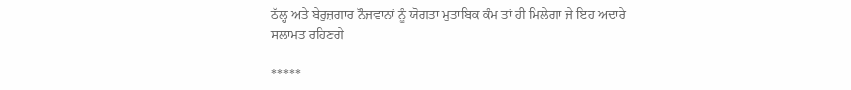ਠੱਲ੍ਹ ਅਤੇ ਬੇਰੁਜ਼ਗਾਰ ਨੌਜਵਾਨਾਂ ਨੂੰ ਯੋਗਤਾ ਮੁਤਾਬਿਕ ਕੰਮ ਤਾਂ ਹੀ ਮਿਲੇਗਾ ਜੇ ਇਹ ਅਦਾਰੇ ਸਲਾਮਤ ਰਹਿਣਗੇ

*****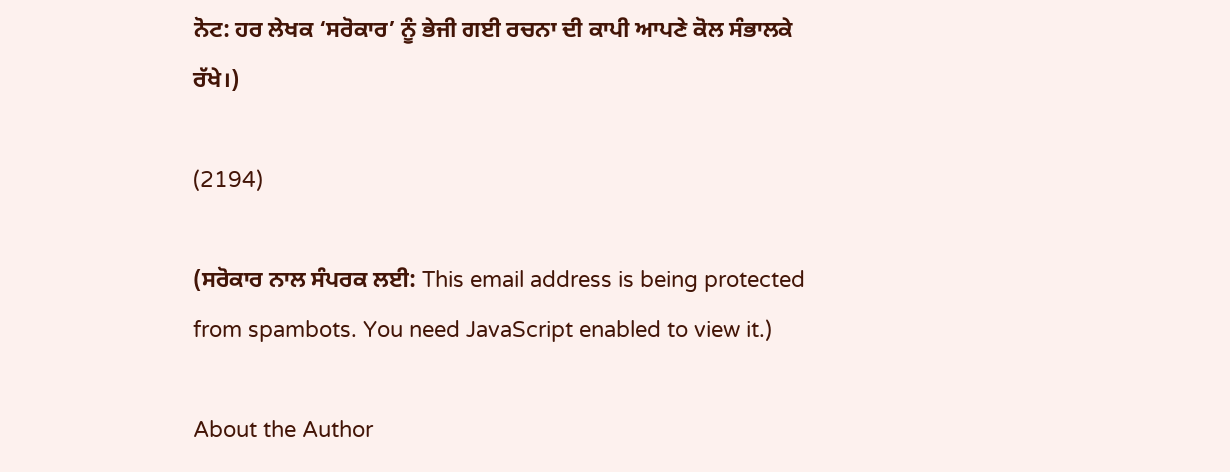ਨੋਟ: ਹਰ ਲੇਖਕ ‘ਸਰੋਕਾਰ’ ਨੂੰ ਭੇਜੀ ਗਈ ਰਚਨਾ ਦੀ ਕਾਪੀ ਆਪਣੇ ਕੋਲ ਸੰਭਾਲਕੇ ਰੱਖੇ।)

(2194)

(ਸਰੋਕਾਰ ਨਾਲ ਸੰਪਰਕ ਲਈ: This email address is being protected from spambots. You need JavaScript enabled to view it.)

About the Author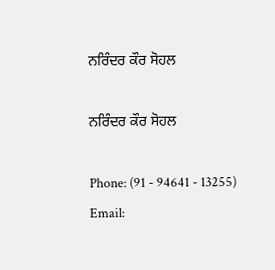ਨਰਿੰਦਰ ਕੌਰ ਸੋਹਲ

ਨਰਿੰਦਰ ਕੌਰ ਸੋਹਲ

Phone: (91 - 94641 - 13255)
Email: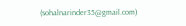(sohalnarinder35@gmail.com)